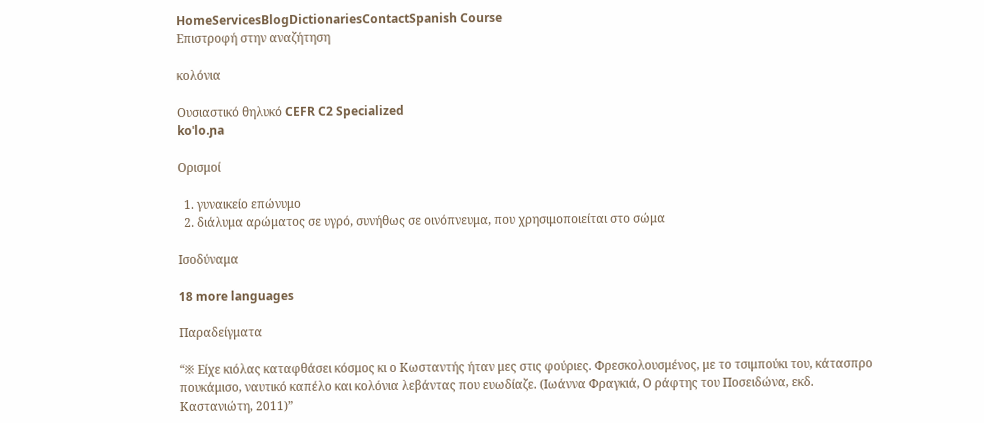HomeServicesBlogDictionariesContactSpanish Course
Επιστροφή στην αναζήτηση

κολόνια

Ουσιαστικό θηλυκό CEFR C2 Specialized
koˈlo.ɲa

Ορισμοί

  1. γυναικείο επώνυμο
  2. διάλυμα αρώματος σε υγρό, συνήθως σε οινόπνευμα, που χρησιμοποιείται στο σώμα

Ισοδύναμα

18 more languages

Παραδείγματα

“※ Είχε κιόλας καταφθάσει κόσμος κι ο Κωσταντής ήταν μες στις φούριες. Φρεσκολουσμένος, με το τσιμπούκι του, κάτασπρο πουκάμισο, ναυτικό καπέλο και κολόνια λεβάντας που ευωδίαζε. (Ιωάννα Φραγκιά, Ο ράφτης του Ποσειδώνα, εκδ. Καστανιώτη, 2011)”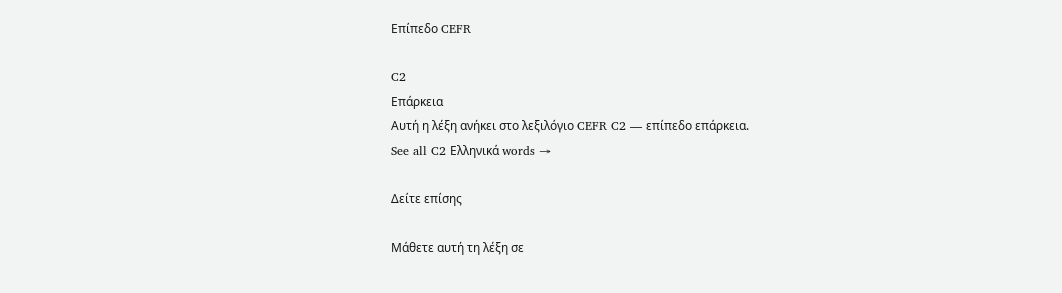Επίπεδο CEFR

C2
Επάρκεια
Αυτή η λέξη ανήκει στο λεξιλόγιο CEFR C2 — επίπεδο επάρκεια.
See all C2 Ελληνικά words →

Δείτε επίσης

Μάθετε αυτή τη λέξη σε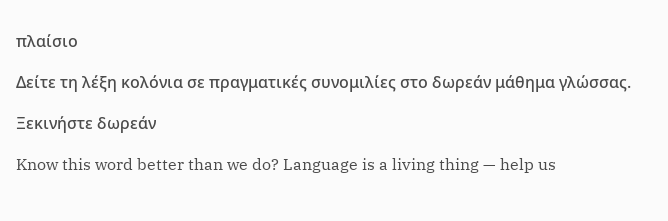πλαίσιο

Δείτε τη λέξη κολόνια σε πραγματικές συνομιλίες στο δωρεάν μάθημα γλώσσας.

Ξεκινήστε δωρεάν

Know this word better than we do? Language is a living thing — help us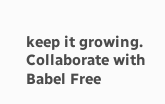keep it growing. Collaborate with Babel Free